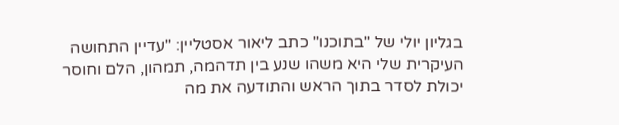בגליון יולי של "בתוכנו" כתב ליאור אסטליין: "עדיין התחושה העיקרית שלי היא משהו שנע בין תדהמה, תמהון, הלם וחוסר יכולת לסדר בתוך הראש והתודעה את מה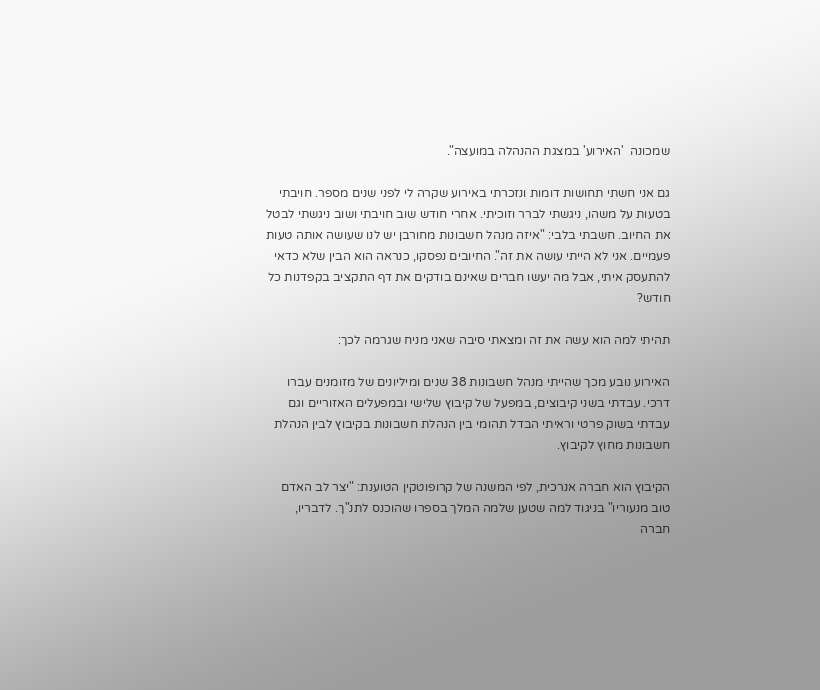שמכונה  'האירוע' במצגת ההנהלה במועצה".

גם אני חשתי תחושות דומות ונזכרתי באירוע שקרה לי לפני שנים מספר. חויבתי בטעות על משהו, ניגשתי לברר וזוכיתי. אחרי חודש שוב חויבתי ושוב ניגשתי לבטל את החיוב. חשבתי בלבי: "איזה מנהל חשבונות מחורבן יש לנו שעושה אותה טעות פעמיים. אני לא הייתי עושה את זה". החיובים נפסקו, כנראה הוא הבין שלא כדאי להתעסק איתי, אבל מה יעשו חברים שאינם בודקים את דף התקציב בקפדנות כל חודש?

תהיתי למה הוא עשה את זה ומצאתי סיבה שאני מניח שגרמה לכך:

האירוע נובע מכך שהייתי מנהל חשבונות 38 שנים ומיליונים של מזומנים עברו דרכי. עבדתי בשני קיבוצים, במפעל של קיבוץ שלישי ובמפעלים האזוריים וגם עבדתי בשוק פרטי וראיתי הבדל תהומי בין הנהלת חשבונות בקיבוץ לבין הנהלת חשבונות מחוץ לקיבוץ.

הקיבוץ הוא חברה אנרכית, לפי המשנה של קרופוטקין הטוענת: "יצר לב האדם טוב מנעוריו" בניגוד למה שטען שלמה המלך בספרו שהוכנס לתנ"ך. לדבריו, חברה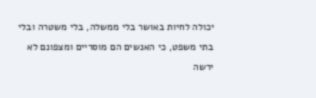יכולה לחיות באושר בלי ממשלה, בלי משטרה ובלי בתי משפט, כי האנשים הם מוסריים ומצפונם לא ירשה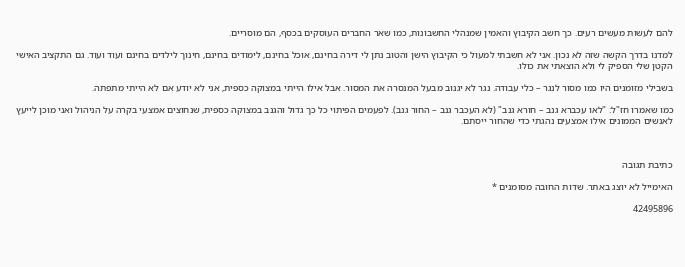להם לעשות מעשים רעים. כך חשב הקיבוץ והאמין שמנהלי החשבונות, כמו שאר החברים העוסקים בכסף, הם מוסריים.

למדנו בדרך הקשה שזה לא נכון. אני לא חשבתי למעול כי הקיבוץ הישן והטוב נתן לי דירה בחינם, אוכל בחינם, לימודים בחינם, חינוך לילדים בחינם ועוד ועוד. גם התקציב האישי הקטן שלי הספיק לי ולא הוצאתי את כולו.

בשבילי מזומנים היו כמו מסור לנגר – כלי עבודה. נגר לא יגנוב מבעל המנסרה את המסור. אבל אילו הייתי במצוקה כספית, אני לא יודע אם לא הייתי מתפתה.

כמו שאמרו חז"ל: "לאו עכברא גנב – חורא גנב" (לא העכבר גנב – החור גנב). לפעמים הפיתוי כל כך גדול והגנב במצוקה כספית, שנחוצים אמצעי בקרה על הניהול ואני מוכן לייעץ לאנשים הממונים אילו אמצעים נהגתי כדי שהחור ייסתם.



כתיבת תגובה

האימייל לא יוצג באתר. שדות החובה מסומנים *

42495896